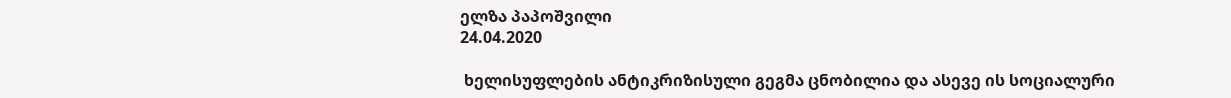ელზა პაპოშვილი
24.04.2020

 ხელისუფლების ანტიკრიზისული გეგმა ცნობილია და ასევე ის სოციალური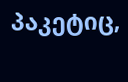პაკეტიც,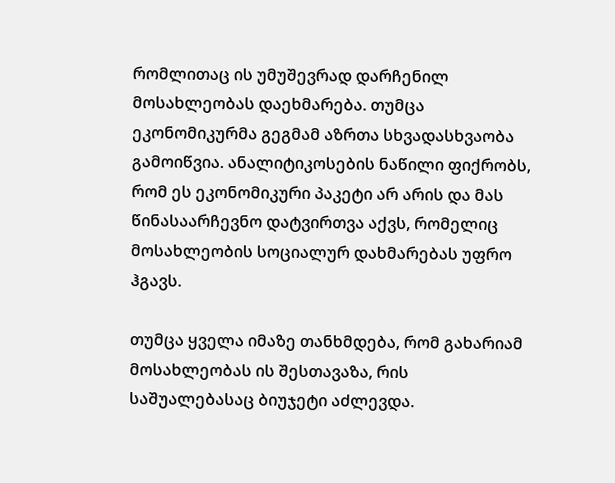რომლითაც ის უმუშევრად დარჩენილ მოსახლეობას დაეხმარება. თუმცა ეკონომიკურმა გეგმამ აზრთა სხვადასხვაობა გამოიწვია. ანალიტიკოსების ნაწილი ფიქრობს, რომ ეს ეკონომიკური პაკეტი არ არის და მას წინასაარჩევნო დატვირთვა აქვს, რომელიც  მოსახლეობის სოციალურ დახმარებას უფრო ჰგავს.

თუმცა ყველა იმაზე თანხმდება, რომ გახარიამ მოსახლეობას ის შესთავაზა, რის საშუალებასაც ბიუჯეტი აძლევდა.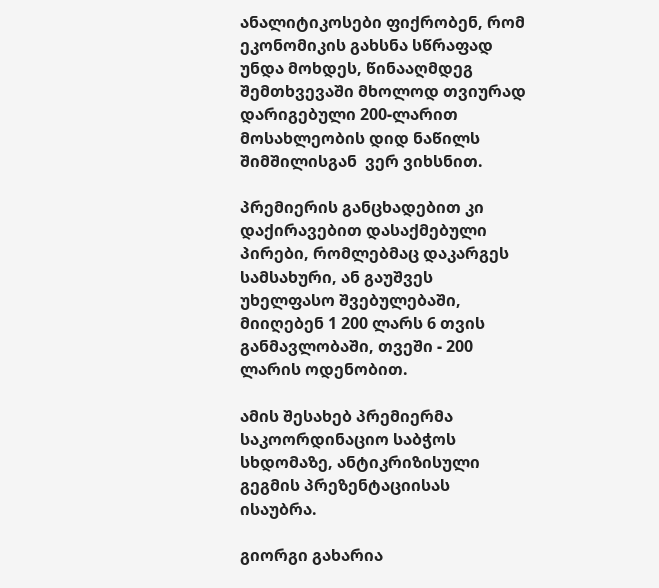ანალიტიკოსები ფიქრობენ, რომ ეკონომიკის გახსნა სწრაფად უნდა მოხდეს, წინააღმდეგ შემთხვევაში მხოლოდ თვიურად დარიგებული 200-ლარით მოსახლეობის დიდ ნაწილს შიმშილისგან  ვერ ვიხსნით.

პრემიერის განცხადებით კი დაქირავებით დასაქმებული პირები, რომლებმაც დაკარგეს სამსახური, ან გაუშვეს უხელფასო შვებულებაში, მიიღებენ 1 200 ლარს 6 თვის განმავლობაში, თვეში - 200 ლარის ოდენობით.

ამის შესახებ პრემიერმა საკოორდინაციო საბჭოს სხდომაზე, ანტიკრიზისული გეგმის პრეზენტაციისას ისაუბრა.

გიორგი გახარია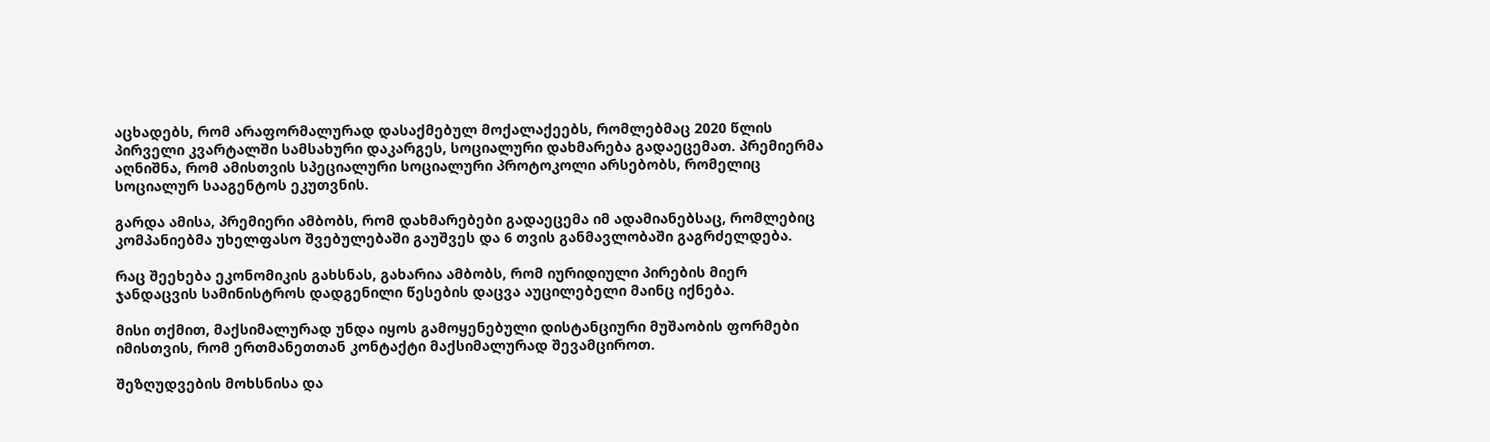აცხადებს, რომ არაფორმალურად დასაქმებულ მოქალაქეებს, რომლებმაც 2020 წლის პირველი კვარტალში სამსახური დაკარგეს, სოციალური დახმარება გადაეცემათ. პრემიერმა აღნიშნა, რომ ამისთვის სპეციალური სოციალური პროტოკოლი არსებობს, რომელიც სოციალურ სააგენტოს ეკუთვნის.

გარდა ამისა, პრემიერი ამბობს, რომ დახმარებები გადაეცემა იმ ადამიანებსაც, რომლებიც კომპანიებმა უხელფასო შვებულებაში გაუშვეს და 6 თვის განმავლობაში გაგრძელდება.

რაც შეეხება ეკონომიკის გახსნას, გახარია ამბობს, რომ იურიდიული პირების მიერ ჯანდაცვის სამინისტროს დადგენილი წესების დაცვა აუცილებელი მაინც იქნება.

მისი თქმით, მაქსიმალურად უნდა იყოს გამოყენებული დისტანციური მუშაობის ფორმები იმისთვის, რომ ერთმანეთთან კონტაქტი მაქსიმალურად შევამციროთ.

შეზღუდვების მოხსნისა და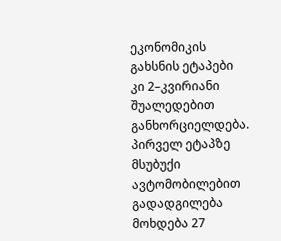ეკონომიკის გახსნის ეტაპები  კი 2–კვირიანი შუალედებით განხორციელდება. პირველ ეტაპზე მსუბუქი ავტომობილებით გადადგილება მოხდება 27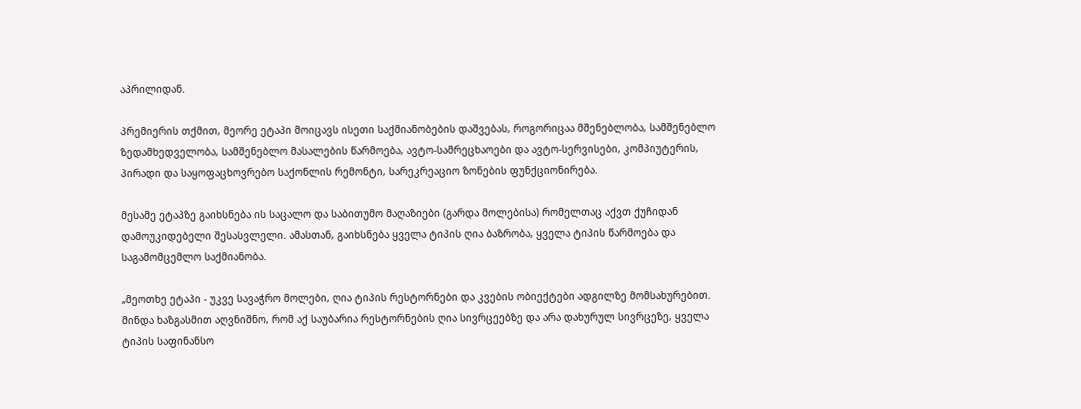აპრილიდან.

პრემიერის თქმით, მეორე ეტაპი მოიცავს ისეთი საქმიანობების დაშვებას, როგორიცაა მშენებლობა, სამშენებლო ზედამხედველობა, სამშენებლო მასალების წარმოება, ავტო-სამრეცხაოები და ავტო-სერვისები, კომპიუტერის, პირადი და საყოფაცხოვრებო საქონლის რემონტი, სარეკრეაციო ზონების ფუნქციონირება.

მესამე ეტაპზე გაიხსნება ის საცალო და საბითუმო მაღაზიები (გარდა მოლებისა) რომელთაც აქვთ ქუჩიდან დამოუკიდებელი შესასვლელი. ამასთან, გაიხსნება ყველა ტიპის ღია ბაზრობა, ყველა ტიპის წარმოება და საგამომცემლო საქმიანობა.

„მეოთხე ეტაპი - უკვე სავაჭრო მოლები, ღია ტიპის რესტორნები და კვების ობიექტები ადგილზე მომსახურებით. მინდა ხაზგასმით აღვნიშნო, რომ აქ საუბარია რესტორნების ღია სივრცეებზე და არა დახურულ სივრცეზე, ყველა ტიპის საფინანსო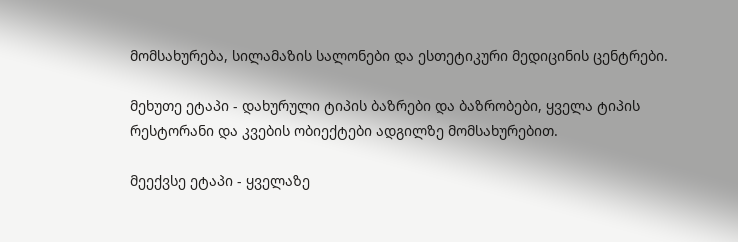მომსახურება, სილამაზის სალონები და ესთეტიკური მედიცინის ცენტრები.

მეხუთე ეტაპი - დახურული ტიპის ბაზრები და ბაზრობები, ყველა ტიპის რესტორანი და კვების ობიექტები ადგილზე მომსახურებით.

მეექვსე ეტაპი - ყველაზე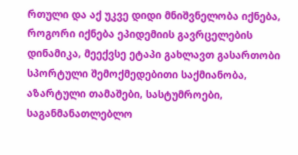რთული და აქ უკვე დიდი მნიშვნელობა იქნება, როგორი იქნება ეპიდემიის გავრცელების დინამიკა, მეექვსე ეტაპი გახლავთ გასართობი სპორტული შემოქმედებითი საქმიანობა, აზარტული თამაშები, სასტუმროები, საგანმანათლებლო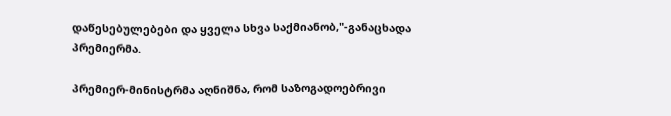დაწესებულებები და ყველა სხვა საქმიანობ,"-განაცხადა პრემიერმა.

პრემიერ-მინისტრმა აღნიშნა, რომ საზოგადოებრივი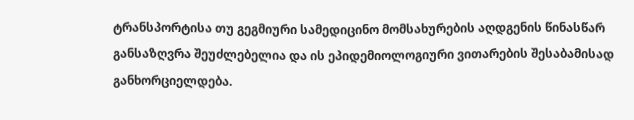ტრანსპორტისა თუ გეგმიური სამედიცინო მომსახურების აღდგენის წინასწარ განსაზღვრა შეუძლებელია და ის ეპიდემიოლოგიური ვითარების შესაბამისად განხორციელდება.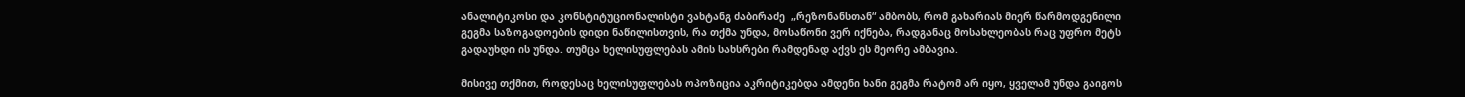ანალიტიკოსი და კონსტიტუციონალისტი ვახტანგ ძაბირაძე  „რეზონანსთან“ ამბობს, რომ გახარიას მიერ წარმოდგენილი გეგმა საზოგადოების დიდი ნაწილისთვის, რა თქმა უნდა, მოსაწონი ვერ იქნება, რადგანაც მოსახლეობას რაც უფრო მეტს გადაუხდი ის უნდა. თუმცა ხელისუფლებას ამის სახსრები რამდენად აქვს ეს მეორე ამბავია.

მისივე თქმით, როდესაც ხელისუფლებას ოპოზიცია აკრიტიკებდა ამდენი ხანი გეგმა რატომ არ იყო, ყველამ უნდა გაიგოს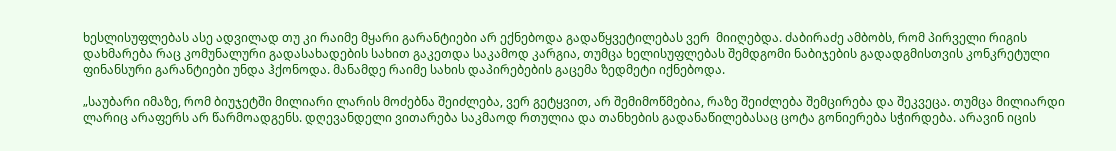ხესლისუფლებას ასე ადვილად თუ კი რაიმე მყარი გარანტიები არ ექნებოდა გადაწყვეტილებას ვერ  მიიღებდა. ძაბირაძე ამბობს, რომ პირველი რიგის დახმარება რაც კომუნალური გადასახადების სახით გაკეთდა საკამოდ კარგია, თუმცა ხელისუფლებას შემდგომი ნაბიჯების გადადგმისთვის კონკრეტული ფინანსური გარანტიები უნდა ჰქონოდა. მანამდე რაიმე სახის დაპირებების გაცემა ზედმეტი იქნებოდა.

„საუბარი იმაზე, რომ ბიუჯეტში მილიარი ლარის მოძებნა შეიძლება, ვერ გეტყვით, არ შემიმოწმებია, რაზე შეიძლება შემცირება და შეკვეცა. თუმცა მილიარდი ლარიც არაფერს არ წარმოადგენს. დღევანდელი ვითარება საკმაოდ რთულია და თანხების გადანაწილებასაც ცოტა გონიერება სჭირდება. არავინ იცის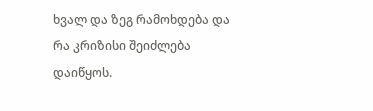ხვალ და ზეგ რამოხდება და რა კრიზისი შეიძლება დაიწყოს.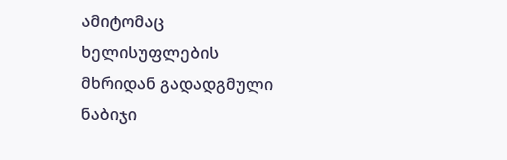ამიტომაც ხელისუფლების  მხრიდან გადადგმული ნაბიჯი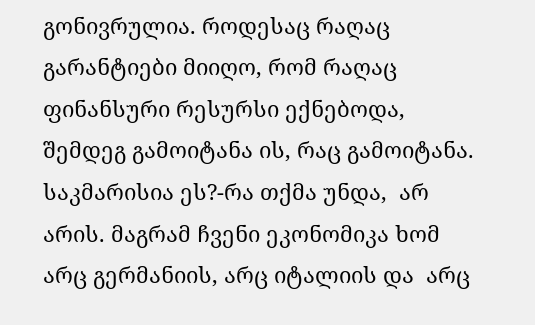გონივრულია. როდესაც რაღაც გარანტიები მიიღო, რომ რაღაც ფინანსური რესურსი ექნებოდა, შემდეგ გამოიტანა ის, რაც გამოიტანა. საკმარისია ეს?-რა თქმა უნდა,  არ არის. მაგრამ ჩვენი ეკონომიკა ხომ არც გერმანიის, არც იტალიის და  არც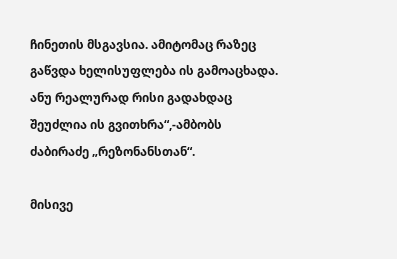ჩინეთის მსგავსია. ამიტომაც რაზეც გაწვდა ხელისუფლება ის გამოაცხადა. ანუ რეალურად რისი გადახდაც შეუძლია ის გვითხრა“,-ამბობს  ძაბირაძე „რეზონანსთან“.

მისივე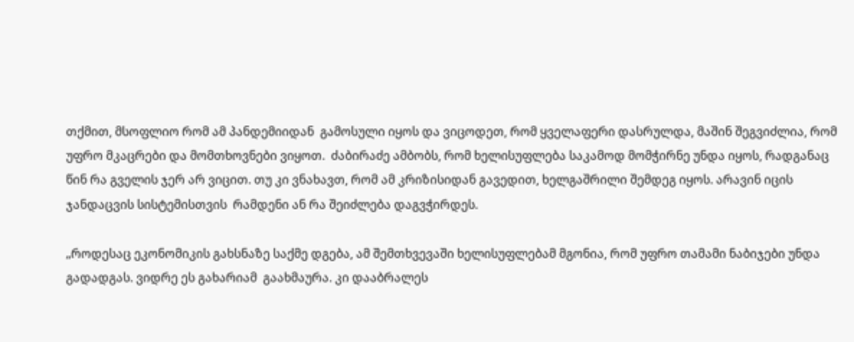თქმით, მსოფლიო რომ ამ პანდემიიდან  გამოსული იყოს და ვიცოდეთ, რომ ყველაფერი დასრულდა, მაშინ შეგვიძლია, რომ უფრო მკაცრები და მომთხოვნები ვიყოთ.  ძაბირაძე ამბობს, რომ ხელისუფლება საკამოდ მომჭირნე უნდა იყოს, რადგანაც წინ რა გველის ჯერ არ ვიცით. თუ კი ვნახავთ, რომ ამ კრიზისიდან გავედით, ხელგაშრილი შემდეგ იყოს. არავინ იცის ჯანდაცვის სისტემისთვის  რამდენი ან რა შეიძლება დაგვჭირდეს.

„როდესაც ეკონომიკის გახსნაზე საქმე დგება, ამ შემთხვევაში ხელისუფლებამ მგონია, რომ უფრო თამამი ნაბიჯები უნდა გადადგას. ვიდრე ეს გახარიამ  გაახმაურა. კი დააბრალეს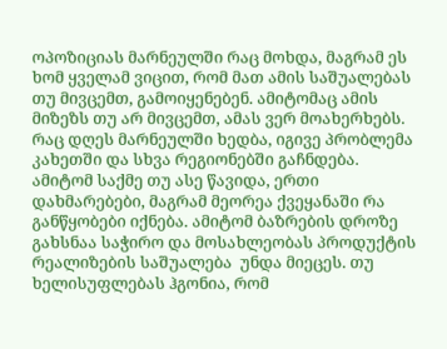ოპოზიციას მარნეულში რაც მოხდა, მაგრამ ეს ხომ ყველამ ვიცით, რომ მათ ამის საშუალებას თუ მივცემთ, გამოიყენებენ. ამიტომაც ამის მიზეზს თუ არ მივცემთ, ამას ვერ მოახერხებს. რაც დღეს მარნეულში ხედბა, იგივე პრობლემა კახეთში და სხვა რეგიონებში გაჩნდება. ამიტომ საქმე თუ ასე წავიდა, ერთი დახმარებები, მაგრამ მეორეა ქვეყანაში რა განწყობები იქნება. ამიტომ ბაზრების დროზე გახსნაა საჭირო და მოსახლეობას პროდუქტის რეალიზების საშუალება  უნდა მიეცეს. თუ ხელისუფლებას ჰგონია, რომ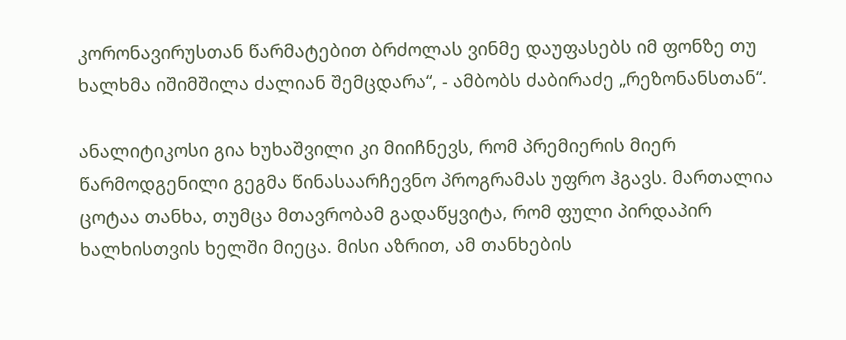კორონავირუსთან წარმატებით ბრძოლას ვინმე დაუფასებს იმ ფონზე თუ ხალხმა იშიმშილა ძალიან შემცდარა“, - ამბობს ძაბირაძე „რეზონანსთან“.

ანალიტიკოსი გია ხუხაშვილი კი მიიჩნევს, რომ პრემიერის მიერ წარმოდგენილი გეგმა წინასაარჩევნო პროგრამას უფრო ჰგავს. მართალია ცოტაა თანხა, თუმცა მთავრობამ გადაწყვიტა, რომ ფული პირდაპირ ხალხისთვის ხელში მიეცა. მისი აზრით, ამ თანხების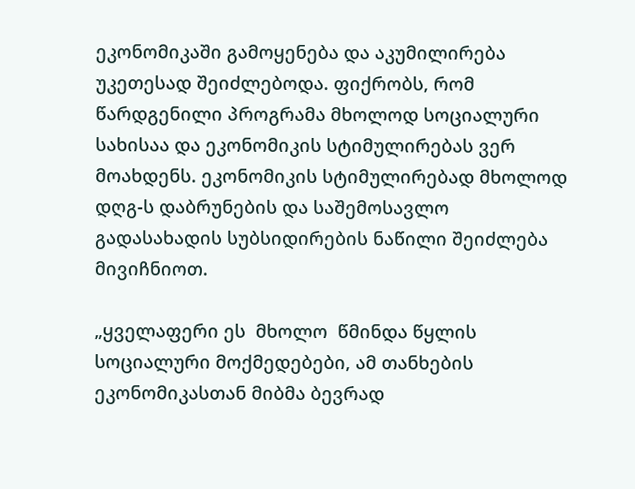ეკონომიკაში გამოყენება და აკუმილირება უკეთესად შეიძლებოდა. ფიქრობს, რომ  წარდგენილი პროგრამა მხოლოდ სოციალური  სახისაა და ეკონომიკის სტიმულირებას ვერ მოახდენს. ეკონომიკის სტიმულირებად მხოლოდ დღგ-ს დაბრუნების და საშემოსავლო გადასახადის სუბსიდირების ნაწილი შეიძლება მივიჩნიოთ.

„ყველაფერი ეს  მხოლო  წმინდა წყლის სოციალური მოქმედებები, ამ თანხების ეკონომიკასთან მიბმა ბევრად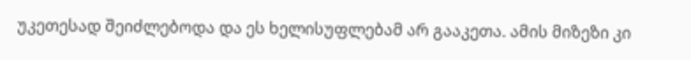უკეთესად შეიძლებოდა და ეს ხელისუფლებამ არ გააკეთა. ამის მიზეზი კი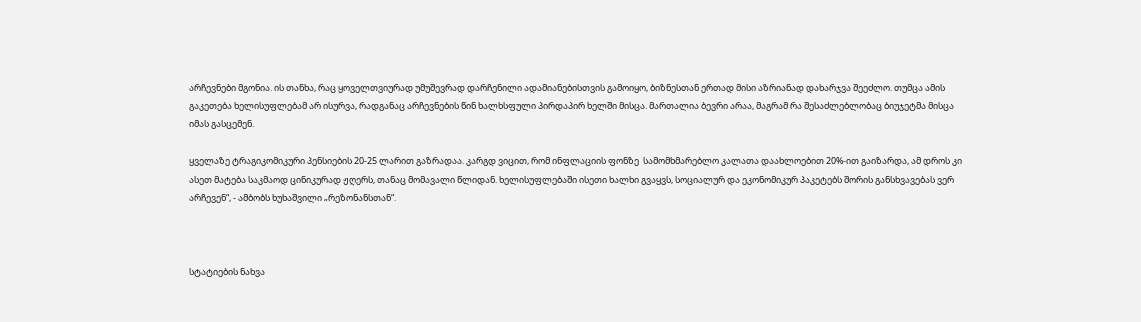არჩევნები მგონია. ის თანხა, რაც ყოველთვიურად უმუშევრად დარჩენილი ადამიანებისთვის გამოიყო, ბიზნესთან ერთად მისი აზრიანად დახარჯვა შეეძლო. თუმცა ამის გაკეთება ხელისუფლებამ არ ისურვა, რადგანაც არჩევნების წინ ხალხსფული პირდაპირ ხელში მისცა. მართალია ბევრი არაა, მაგრამ რა შესაძლებლობაც ბიუჯეტმა მისცა იმას გასცემენ.

ყველაზე ტრაგიკომიკური პენსიების 20-25 ლარით გაზრადაა. კარგდ ვიცით, რომ ინფლაციის ფონზე  სამომხმარებლო კალათა დაახლოებით 20%-ით გაიზარდა, ამ დროს კი ასეთ მატება საკმაოდ ცინიკურად ჟღერს, თანაც მომავალი წლიდან. ხელისუფლებაში ისეთი ხალხი გვაყვს, სოციალურ და ეკონომიკურ პაკეტებს შორის განსხვავებას ვერ არჩევენ“, - ამბობს ხუხაშვილი „რეზონანსთან“.



სტატიების ნახვა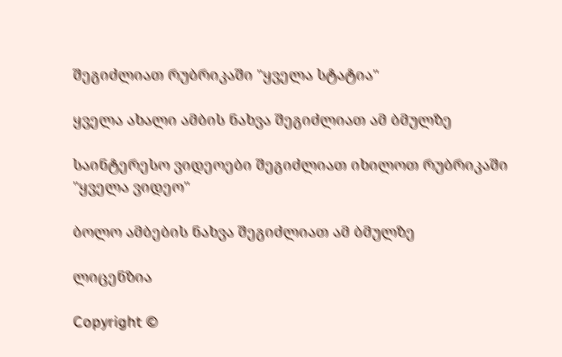შეგიძლიათ რუბრიკაში "ყველა სტატია"

ყველა ახალი ამბის ნახვა შეგიძლიათ ამ ბმულზე

საინტერესო ვიდეოები შეგიძლიათ იხილოთ რუბრიკაში "ყველა ვიდეო"

ბოლო ამბების ნახვა შეგიძლიათ ამ ბმულზე

ლიცენზია

Copyright ©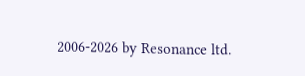2006-2026 by Resonance ltd.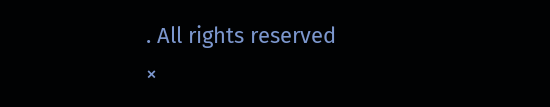. All rights reserved
×